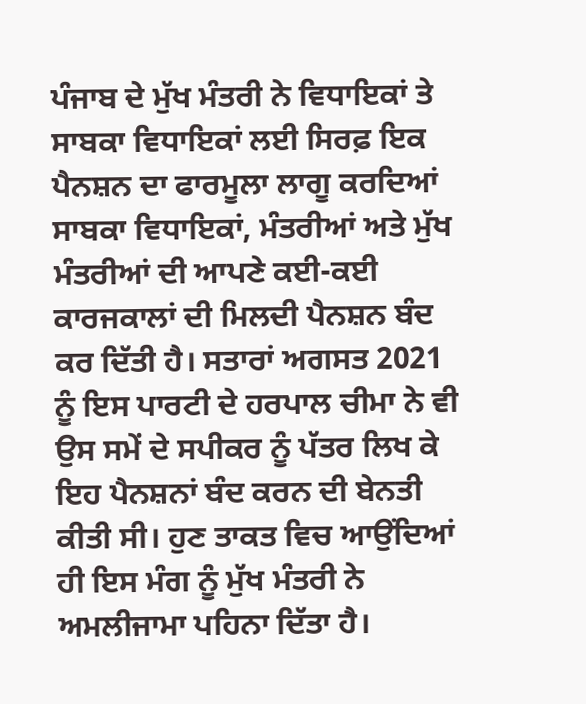ਪੰਜਾਬ ਦੇ ਮੁੱਖ ਮੰਤਰੀ ਨੇ ਵਿਧਾਇਕਾਂ ਤੇ ਸਾਬਕਾ ਵਿਧਾਇਕਾਂ ਲਈ ਸਿਰਫ਼ ਇਕ ਪੈਨਸ਼ਨ ਦਾ ਫਾਰਮੂਲਾ ਲਾਗੂ ਕਰਦਿਆਂ ਸਾਬਕਾ ਵਿਧਾਇਕਾਂ, ਮੰਤਰੀਆਂ ਅਤੇ ਮੁੱਖ ਮੰਤਰੀਆਂ ਦੀ ਆਪਣੇ ਕਈ-ਕਈ ਕਾਰਜਕਾਲਾਂ ਦੀ ਮਿਲਦੀ ਪੈਨਸ਼ਨ ਬੰਦ ਕਰ ਦਿੱਤੀ ਹੈ। ਸਤਾਰਾਂ ਅਗਸਤ 2021 ਨੂੰ ਇਸ ਪਾਰਟੀ ਦੇ ਹਰਪਾਲ ਚੀਮਾ ਨੇ ਵੀ ਉਸ ਸਮੇਂ ਦੇ ਸਪੀਕਰ ਨੂੰ ਪੱਤਰ ਲਿਖ ਕੇ ਇਹ ਪੈਨਸ਼ਨਾਂ ਬੰਦ ਕਰਨ ਦੀ ਬੇਨਤੀ ਕੀਤੀ ਸੀ। ਹੁਣ ਤਾਕਤ ਵਿਚ ਆਉਂਦਿਆਂ ਹੀ ਇਸ ਮੰਗ ਨੂੰ ਮੁੱਖ ਮੰਤਰੀ ਨੇ ਅਮਲੀਜਾਮਾ ਪਹਿਨਾ ਦਿੱਤਾ ਹੈ।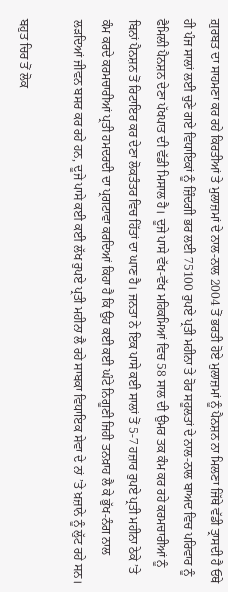ਗ਼ੁਰਬਤ ਦਾ ਸਾਹਮਣਾ ਕਰ ਰਹੇ ਕਿਰਤੀਆਂ ਤੇ ਮੁਲਾਜ਼ਮਾਂ ਦੇ ਨਾਲ-ਨਾਲ 2004 ਤੋਂ ਭਰਤੀ ਹੋਏ ਮੁਲਾਜ਼ਮਾਂ ਨੂੰ ਪੈਨਸ਼ਨ ਨਾ ਮਿਲਣਾ ਜਿੱਥੇ ਵੱਡੀ ਤ੍ਰਾਸਦੀ ਹੈ ਓਥੇ ਹੀ ਪੰਜ ਸਾਲਾਂ ਲਈ ਚੁਣੇ ਗਏ ਵਿਧਾਇਕਾਂ ਨੂੰ ਜ਼ਿੰਦਗੀ ਭਰ ਲਈ 75100 ਰੁਪਏ ਪ੍ਰਤੀ ਮਹੀਨਾ ਤੇ ਹੋਰ ਸਹੂਲਤਾਂ ਦੇ ਨਾਲ-ਨਾਲ ਬਾਅਦ ਵਿਚ ਪਰਿਵਾਰ ਨੂੰ ਫੈਮਿਲੀ ਪੈਨਸ਼ਨ ਦੇਣਾ ਪੱਖਪਾਤ ਦੀ ਵੱਡੀ ਮਿਸਾਲ ਹੈ। ਦੂਜੇ ਪਾਸੇ ਵੱਖ-ਵੱਖ ਮਹਿਕਮਿਆਂ ਵਿਚ 58 ਸਾਲ ਦੀ ਉਮਰ ਤਕ ਕੰਮ ਕਰ ਰਹੇ ਕਰਮਚਾਰੀਆਂ ਨੂੰ ਬਿਨਾਂ ਪੈਨਸ਼ਨ ਤੋਂ ਰਿਟਾਇਰ ਕਰ ਦੇਣਾ ਲੋਕਤੰਤਰ ਵਿਚ ਹਿੱਤਾਂ ਦਾ ਘਾਣ ਹੈ। ਜਨਤਾ ਨੇ ਇਕ ਪਾਸੇ ਕਈ ਸਾਲਾਂ ਤੋਂ 5-7 ਹਜ਼ਾਰ ਰੁਪਏ ਪ੍ਰਤੀ ਮਹੀਨਾ ਠੇਕੇ ’ਤੇ ਕੰਮ ਕਰਦੇ ਕਰਮਚਾਰੀਆਂ ਪ੍ਰਤੀ ਹਮਦਰਦੀ ਦਾ ਪ੍ਰਗਟਾਵਾ ਕਰਦਿਆਂ ਕਿਹਾ ਹੈ ਕਿ ਉਹ ਕਈ ਕਈ ਘੰਟੇ ਨਿਗੂਣੀ ਜਿਹੀ ਤਨਖ਼ਾਹ ਲੈ ਕੇ ਭੁੱਖ-ਨੰਗ ਨਾਲ ਲੜਦਿਆਂ ਜੀਵਨ ਬਸਰ ਕਰ ਰਹੇ ਹਨ, ਦੂਜੇ ਪਾਸੇ ਕਈ ਕਈ ਲੱਖ ਰੁਪਏ ਪ੍ਰਤੀ ਮਹੀਨਾ ਲੈ ਰਹੇ ਸਾਬਕਾ ਵਿਧਾਇਕ ਸੇਵਾ ਦੇ ਨਾਂ ’ਤੇ ਖ਼ਜ਼ਾਨੇ ਨੂੰ ਲੁੱਟ ਰਹੇ ਸਨ।

ਬਹੁਤ ਚਿਰ ਤੋਂ ਲੋਕ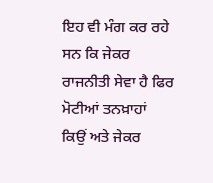ਇਹ ਵੀ ਮੰਗ ਕਰ ਰਹੇ ਸਨ ਕਿ ਜੇਕਰ ਰਾਜਨੀਤੀ ਸੇਵਾ ਹੈ ਫਿਰ ਮੋਟੀਆਂ ਤਨਖ਼ਾਹਾਂ ਕਿਉਂ ਅਤੇ ਜੇਕਰ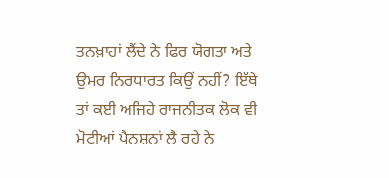ਤਨਖ਼ਾਹਾਂ ਲੈਂਦੇ ਨੇ ਫਿਰ ਯੋਗਤਾ ਅਤੇ ਉਮਰ ਨਿਰਧਾਰਤ ਕਿਉਂ ਨਹੀਂ? ਇੱਥੇ ਤਾਂ ਕਈ ਅਜਿਹੇ ਰਾਜਨੀਤਕ ਲੋਕ ਵੀ ਮੋਟੀਆਂ ਪੈਨਸ਼ਨਾਂ ਲੈ ਰਹੇ ਨੇ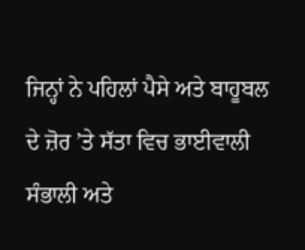ਜਿਨ੍ਹਾਂ ਨੇ ਪਹਿਲਾਂ ਪੈਸੇ ਅਤੇ ਬਾਹੂਬਲ ਦੇ ਜ਼ੋਰ ’ਤੇ ਸੱਤਾ ਵਿਚ ਭਾਈਵਾਲੀ ਸੰਭਾਲੀ ਅਤੇ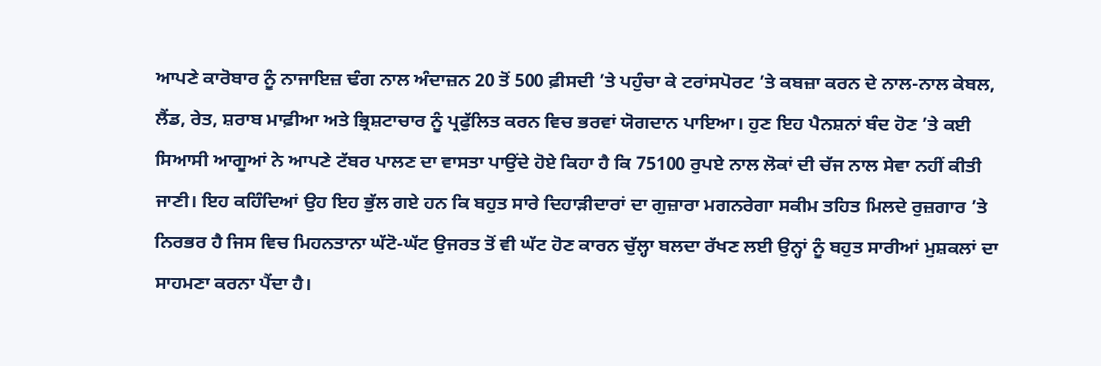ਆਪਣੇ ਕਾਰੋਬਾਰ ਨੂੰ ਨਾਜਾਇਜ਼ ਢੰਗ ਨਾਲ ਅੰਦਾਜ਼ਨ 20 ਤੋਂ 500 ਫ਼ੀਸਦੀ ’ਤੇ ਪਹੁੰਚਾ ਕੇ ਟਰਾਂਸਪੋਰਟ ’ਤੇ ਕਬਜ਼ਾ ਕਰਨ ਦੇ ਨਾਲ-ਨਾਲ ਕੇਬਲ, ਲੈਂਡ, ਰੇਤ, ਸ਼ਰਾਬ ਮਾਫ਼ੀਆ ਅਤੇ ਭ੍ਰਿਸ਼ਟਾਚਾਰ ਨੂੰ ਪ੍ਰਫੁੱਲਿਤ ਕਰਨ ਵਿਚ ਭਰਵਾਂ ਯੋਗਦਾਨ ਪਾਇਆ। ਹੁਣ ਇਹ ਪੈਨਸ਼ਨਾਂ ਬੰਦ ਹੋਣ ’ਤੇ ਕਈ ਸਿਆਸੀ ਆਗੂਆਂ ਨੇ ਆਪਣੇ ਟੱਬਰ ਪਾਲਣ ਦਾ ਵਾਸਤਾ ਪਾਉਂਦੇ ਹੋਏ ਕਿਹਾ ਹੈ ਕਿ 75100 ਰੁਪਏ ਨਾਲ ਲੋਕਾਂ ਦੀ ਚੱਜ ਨਾਲ ਸੇਵਾ ਨਹੀਂ ਕੀਤੀ ਜਾਣੀ। ਇਹ ਕਹਿੰਦਿਆਂ ਉਹ ਇਹ ਭੁੱਲ ਗਏ ਹਨ ਕਿ ਬਹੁਤ ਸਾਰੇ ਦਿਹਾੜੀਦਾਰਾਂ ਦਾ ਗੁਜ਼ਾਰਾ ਮਗਨਰੇਗਾ ਸਕੀਮ ਤਹਿਤ ਮਿਲਦੇ ਰੁਜ਼ਗਾਰ ’ਤੇ ਨਿਰਭਰ ਹੈ ਜਿਸ ਵਿਚ ਮਿਹਨਤਾਨਾ ਘੱਟੋ-ਘੱਟ ਉਜਰਤ ਤੋਂ ਵੀ ਘੱਟ ਹੋਣ ਕਾਰਨ ਚੁੱਲ੍ਹਾ ਬਲਦਾ ਰੱਖਣ ਲਈ ਉਨ੍ਹਾਂ ਨੂੰ ਬਹੁਤ ਸਾਰੀਆਂ ਮੁਸ਼ਕਲਾਂ ਦਾ ਸਾਹਮਣਾ ਕਰਨਾ ਪੈਂਦਾ ਹੈ।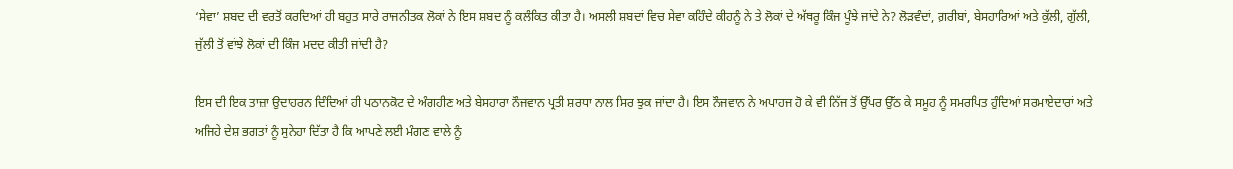‘ਸੇਵਾ’ ਸ਼ਬਦ ਦੀ ਵਰਤੋਂ ਕਰਦਿਆਂ ਹੀ ਬਹੁਤ ਸਾਰੇ ਰਾਜਨੀਤਕ ਲੋਕਾਂ ਨੇ ਇਸ ਸ਼ਬਦ ਨੂੰ ਕਲੰਕਿਤ ਕੀਤਾ ਹੈ। ਅਸਲੀ ਸ਼ਬਦਾਂ ਵਿਚ ਸੇਵਾ ਕਹਿੰਦੇ ਕੀਹਨੂੰ ਨੇ ਤੇ ਲੋਕਾਂ ਦੇ ਅੱਥਰੂ ਕਿੰਜ ਪੂੰਝੇ ਜਾਂਦੇ ਨੇ? ਲੋੜਵੰਦਾਂ, ਗ਼ਰੀਬਾਂ, ਬੇਸਹਾਰਿਆਂ ਅਤੇ ਕੁੱਲੀ, ਗੁੱਲੀ, ਜੁੱਲੀ ਤੋਂ ਵਾਂਝੇ ਲੋਕਾਂ ਦੀ ਕਿੰਜ ਮਦਦ ਕੀਤੀ ਜਾਂਦੀ ਹੈ?

ਇਸ ਦੀ ਇਕ ਤਾਜ਼ਾ ਉਦਾਹਰਨ ਦਿੰਦਿਆਂ ਹੀ ਪਠਾਨਕੋਟ ਦੇ ਅੰਗਹੀਣ ਅਤੇ ਬੇਸਹਾਰਾ ਨੌਜਵਾਨ ਪ੍ਰਤੀ ਸ਼ਰਧਾ ਨਾਲ ਸਿਰ ਝੁਕ ਜਾਂਦਾ ਹੈ। ਇਸ ਨੌਜਵਾਨ ਨੇ ਅਪਾਹਜ ਹੋ ਕੇ ਵੀ ਨਿੱਜ ਤੋਂ ਉੱਪਰ ਉੱਠ ਕੇ ਸਮੂਹ ਨੂੰ ਸਮਰਪਿਤ ਹੁੰਦਿਆਂ ਸਰਮਾਏਦਾਰਾਂ ਅਤੇ ਅਜਿਹੇ ਦੇਸ਼ ਭਗਤਾਂ ਨੂੰ ਸੁਨੇਹਾ ਦਿੱਤਾ ਹੈ ਕਿ ਆਪਣੇ ਲਈ ਮੰਗਣ ਵਾਲੇ ਨੂੰ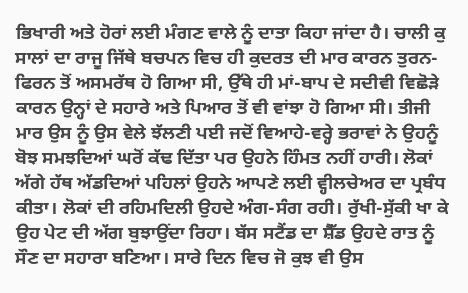ਭਿਖਾਰੀ ਅਤੇ ਹੋਰਾਂ ਲਈ ਮੰਗਣ ਵਾਲੇ ਨੂੰ ਦਾਤਾ ਕਿਹਾ ਜਾਂਦਾ ਹੈ। ਚਾਲੀ ਕੁ ਸਾਲਾਂ ਦਾ ਰਾਜੂ ਜਿੱਥੇ ਬਚਪਨ ਵਿਚ ਹੀ ਕੁਦਰਤ ਦੀ ਮਾਰ ਕਾਰਨ ਤੁਰਨ-ਫਿਰਨ ਤੋਂ ਅਸਮਰੱਥ ਹੋ ਗਿਆ ਸੀ, ਉੱਥੇ ਹੀ ਮਾਂ-ਬਾਪ ਦੇ ਸਦੀਵੀ ਵਿਛੋੜੇ ਕਾਰਨ ਉਨ੍ਹਾਂ ਦੇ ਸਹਾਰੇ ਅਤੇ ਪਿਆਰ ਤੋਂ ਵੀ ਵਾਂਝਾ ਹੋ ਗਿਆ ਸੀ। ਤੀਜੀ ਮਾਰ ਉਸ ਨੂੰ ਉਸ ਵੇਲੇ ਝੱਲਣੀ ਪਈ ਜਦੋਂ ਵਿਆਹੇ-ਵਰ੍ਹੇ ਭਰਾਵਾਂ ਨੇ ਉਹਨੂੰ ਬੋਝ ਸਮਝਦਿਆਂ ਘਰੋਂ ਕੱਢ ਦਿੱਤਾ ਪਰ ਉਹਨੇ ਹਿੰਮਤ ਨਹੀਂ ਹਾਰੀ। ਲੋਕਾਂ ਅੱਗੇ ਹੱਥ ਅੱਡਦਿਆਂ ਪਹਿਲਾਂ ਉਹਨੇ ਆਪਣੇ ਲਈ ਵ੍ਹੀਲਚੇਅਰ ਦਾ ਪ੍ਰਬੰਧ ਕੀਤਾ। ਲੋਕਾਂ ਦੀ ਰਹਿਮਦਿਲੀ ਉਹਦੇ ਅੰਗ-ਸੰਗ ਰਹੀ। ਰੁੱਖੀ-ਸੁੱਕੀ ਖਾ ਕੇ ਉਹ ਪੇਟ ਦੀ ਅੱਗ ਬੁਝਾਉਂਦਾ ਰਿਹਾ। ਬੱਸ ਸਟੈਂਡ ਦਾ ਸ਼ੈੱਡ ਉਹਦੇ ਰਾਤ ਨੂੰ ਸੌਣ ਦਾ ਸਹਾਰਾ ਬਣਿਆ। ਸਾਰੇ ਦਿਨ ਵਿਚ ਜੋ ਕੁਝ ਵੀ ਉਸ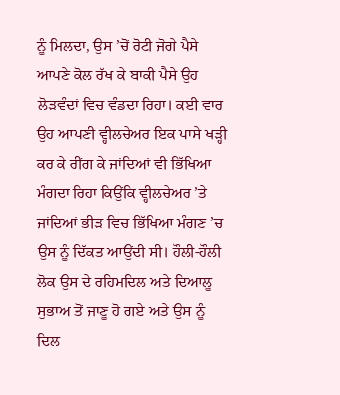ਨੂੰ ਮਿਲਦਾ, ਉਸ ’ਚੋਂ ਰੋਟੀ ਜੋਗੇ ਪੈਸੇ ਆਪਣੇ ਕੋਲ ਰੱਖ ਕੇ ਬਾਕੀ ਪੈਸੇ ਉਹ ਲੋੜਵੰਦਾਂ ਵਿਚ ਵੰਡਦਾ ਰਿਹਾ। ਕਈ ਵਾਰ ਉਹ ਆਪਣੀ ਵ੍ਹੀਲਚੇਅਰ ਇਕ ਪਾਸੇ ਖੜ੍ਹੀ ਕਰ ਕੇ ਰੀਂਗ ਕੇ ਜਾਂਦਿਆਂ ਵੀ ਭਿੱਖਿਆ ਮੰਗਦਾ ਰਿਹਾ ਕਿਉਂਕਿ ਵ੍ਹੀਲਚੇਅਰ ’ਤੇ ਜਾਂਦਿਆਂ ਭੀੜ ਵਿਚ ਭਿੱਖਿਆ ਮੰਗਣ ’ਚ ਉਸ ਨੂੰ ਦਿੱਕਤ ਆਉਂਦੀ ਸੀ। ਹੌਲੀ-ਹੌਲੀ ਲੋਕ ਉਸ ਦੇ ਰਹਿਮਦਿਲ ਅਤੇ ਦਿਆਲੂ ਸੁਭਾਅ ਤੋਂ ਜਾਣੂ ਹੋ ਗਏ ਅਤੇ ਉਸ ਨੂੰ ਦਿਲ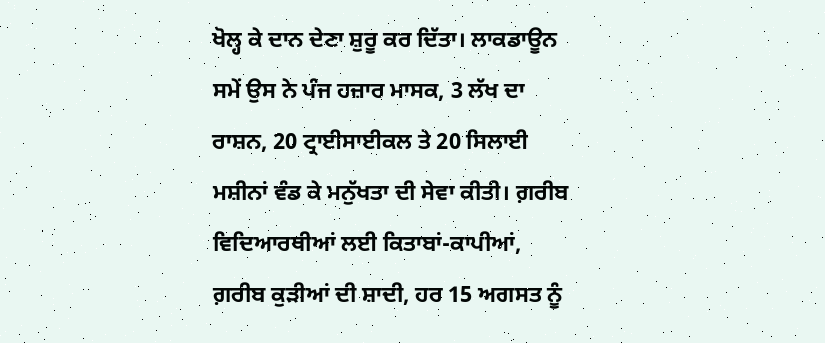ਖੋਲ੍ਹ ਕੇ ਦਾਨ ਦੇਣਾ ਸ਼ੁਰੂ ਕਰ ਦਿੱਤਾ। ਲਾਕਡਾਊਨ ਸਮੇਂ ਉਸ ਨੇ ਪੰਜ ਹਜ਼ਾਰ ਮਾਸਕ, 3 ਲੱਖ ਦਾ ਰਾਸ਼ਨ, 20 ਟ੍ਰਾਈਸਾਈਕਲ ਤੇ 20 ਸਿਲਾਈ ਮਸ਼ੀਨਾਂ ਵੰਡ ਕੇ ਮਨੁੱਖਤਾ ਦੀ ਸੇਵਾ ਕੀਤੀ। ਗ਼ਰੀਬ ਵਿਦਿਆਰਥੀਆਂ ਲਈ ਕਿਤਾਬਾਂ-ਕਾਪੀਆਂ, ਗ਼ਰੀਬ ਕੁੜੀਆਂ ਦੀ ਸ਼ਾਦੀ, ਹਰ 15 ਅਗਸਤ ਨੂੰ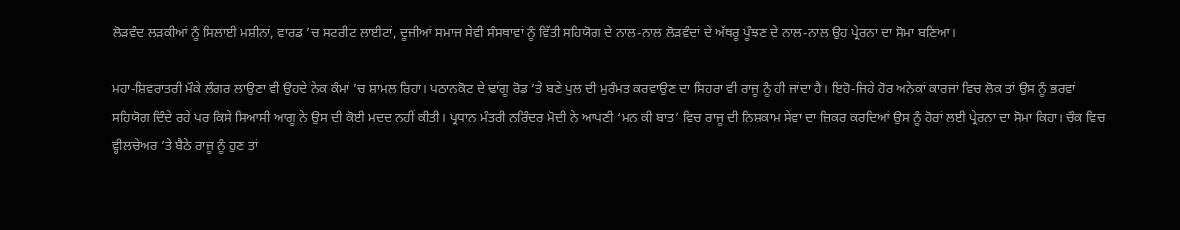ਲੋੜਵੰਦ ਲੜਕੀਆਂ ਨੂੰ ਸਿਲਾਈ ਮਸ਼ੀਨਾਂ, ਵਾਰਡ ’ਚ ਸਟਰੀਟ ਲਾਈਟਾਂ, ਦੂਜੀਆਂ ਸਮਾਜ ਸੇਵੀ ਸੰਸਥਾਵਾਂ ਨੂੰ ਵਿੱਤੀ ਸਹਿਯੋਗ ਦੇ ਨਾਲ-ਨਾਲ ਲੋੜਵੰਦਾਂ ਦੇ ਅੱਥਰੂ ਪੂੰਝਣ ਦੇ ਨਾਲ-ਨਾਲ ਉਹ ਪ੍ਰੇਰਨਾ ਦਾ ਸੋਮਾ ਬਣਿਆ।

ਮਹਾ-ਸ਼ਿਵਰਾਤਰੀ ਮੌਕੇ ਲੰਗਰ ਲਾਉਣਾ ਵੀ ਉਹਦੇ ਨੇਕ ਕੰਮਾਂ ’ਚ ਸ਼ਾਮਲ ਰਿਹਾ। ਪਠਾਨਕੋਟ ਦੇ ਢਾਂਗੂ ਰੋਡ ’ਤੇ ਬਣੇ ਪੁਲ ਦੀ ਮੁਰੰਮਤ ਕਰਵਾਉਣ ਦਾ ਸਿਹਰਾ ਵੀ ਰਾਜੂ ਨੂੰ ਹੀ ਜਾਂਦਾ ਹੈ। ਇਹੋ-ਜਿਹੇ ਹੋਰ ਅਨੇਕਾਂ ਕਾਰਜਾਂ ਵਿਚ ਲੋਕ ਤਾਂ ਉਸ ਨੂੰ ਭਰਵਾਂ ਸਹਿਯੋਗ ਦਿੰਦੇ ਰਹੇ ਪਰ ਕਿਸੇ ਸਿਆਸੀ ਆਗੂ ਨੇ ਉਸ ਦੀ ਕੋਈ ਮਦਦ ਨਹੀਂ ਕੀਤੀ। ਪ੍ਰਧਾਨ ਮੰਤਰੀ ਨਰਿੰਦਰ ਮੋਦੀ ਨੇ ਆਪਣੀ ‘ਮਨ ਕੀ ਬਾਤ’ ਵਿਚ ਰਾਜੂ ਦੀ ਨਿਸ਼ਕਾਮ ਸੇਵਾ ਦਾ ਜ਼ਿਕਰ ਕਰਦਿਆਂ ਉਸ ਨੂੰ ਹੋਰਾਂ ਲਈ ਪ੍ਰੇਰਨਾ ਦਾ ਸੋਮਾ ਕਿਹਾ। ਚੌਕ ਵਿਚ ਵ੍ਹੀਲਚੇਅਰ ’ਤੇ ਬੈਠੇ ਰਾਜੂ ਨੂੰ ਹੁਣ ਤਾਂ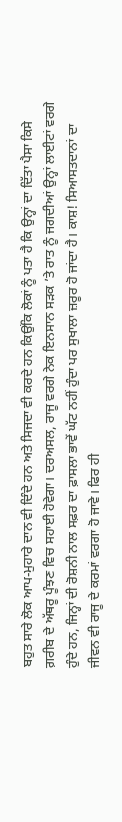ਬਹੁਤ ਸਾਰੇ ਲੋਕ ਆਪ-ਮੁਹਾਰੇ ਦਾਨ ਵੀ ਦਿੰਦੇ ਹਨ ਅਤੇ ਸਿਜਦਾ ਵੀ ਕਰਦੇ ਹਨ ਕਿਉਂਕਿ ਲੋਕਾਂ ਨੂੰ ਪਤਾ ਹੈ ਕਿ ਉਨ੍ਹਾਂ ਦਾ ਦਿੱਤਾ ਪੈਸਾ ਕਿਸੇ ਗ਼ਰੀਬ ਦੇ ਅੱਥਰੂ ਪੂੰਝਣ ਵਿਚ ਸਹਾਈ ਹੋਵੇਗਾ। ਦਰਅਸਲ, ਰਾਜੂ ਵਰਗੇ ਨੇਕ ਇਨਸਾਨ ਸੜਕ ’ਤੇ ਰਾਤ ਨੂੰ ਜਗਦੀਆਂ ਉਨ੍ਹਾਂ ਲਾਈਟਾਂ ਵਰਗੇ ਹੁੰਦੇ ਹਨ, ਜਿਨ੍ਹਾਂ ਦੀ ਰੋਸ਼ਨੀ ਨਾਲ ਸਫ਼ਰ ਦਾ ਫ਼ਾਸਲਾ ਭਾਵੇਂ ਘੱਟ ਨਹੀਂ ਹੁੰਦਾ ਪਰ ਸੁਖਾਲਾ ਜ਼ਰੂਰ ਹੋ ਜਾਂਦਾ ਹੈ। ਕਾਸ਼! ਸਿਆਸਤਦਾਨਾਂ ਦਾ ਜੀਵਨ ਵੀ ਰਾਜੂ ਦੇ ਕਰਮਾਂ ਵਰਗਾ ਹੋ ਜਾਵੇ। ਫਿਰ ਹੀ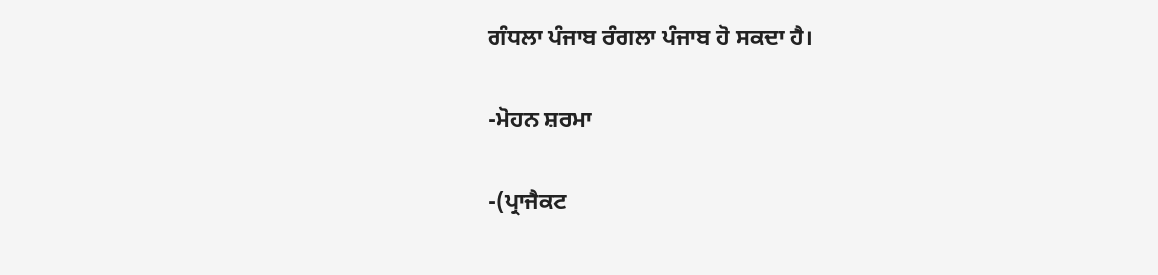ਗੰਧਲਾ ਪੰਜਾਬ ਰੰਗਲਾ ਪੰਜਾਬ ਹੋ ਸਕਦਾ ਹੈ।

-ਮੋਹਨ ਸ਼ਰਮਾ

-(ਪ੍ਰਾਜੈਕਟ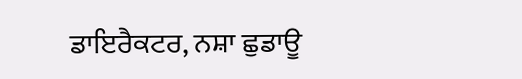ਡਾਇਰੈਕਟਰ, ਨਸ਼ਾ ਛੁਡਾਊ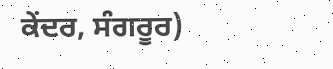ਕੇਂਦਰ, ਸੰਗਰੂਰ)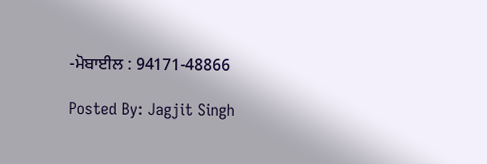-ਮੋਬਾਈਲ : 94171-48866

Posted By: Jagjit Singh